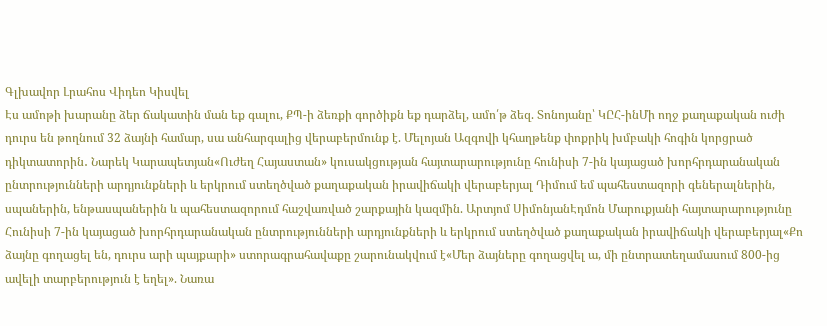Գլխավոր Լրահոս Վիդեո Կիսվել
Էս ամոթի խարանը ձեր ճակատին ման եք գալու, ՔՊ-ի ձեռքի գործիքն եք դարձել, ամո՛թ ձեզ. Տոնոյանը՝ ԿԸՀ-ինՄի ողջ քաղաքական ուժի դուրս են թողնում 32 ձայնի համար, սա անհարգալից վերաբերմունք է. Մելոյան Ազգովի կհաղթենք փոքրիկ խմբակի հոգին կորցրած դիկտատորին․ Նարեկ Կարապետյան«Ուժեղ Հայաստան» կուսակցության հայտարարությունը հունիսի 7-ին կայացած խորհրդարանական ընտրությունների արդյունքների և երկրում ստեղծված քաղաքական իրավիճակի վերաբերյալ Դիմում եմ պահեստազորի գեներալներին, սպաներին, ենթասպաներին և պահեստազորում հաշվառված շարքային կազմին. Արտյոմ ՍիմոնյանԷդմոն Մարուքյանի հայտարարությունը Հունիսի 7-ին կայացած խորհրդարանական ընտրությունների արդյունքների և երկրում ստեղծված քաղաքական իրավիճակի վերաբերյալ«Քո ձայնը գողացել են, դուրս արի պայքարի» ստորագրահավաքը շարունակվում է«Մեր ձայները գողացվել ա, մի ընտրատեղամասում 800-ից ավելի տարբերություն է եղել». Նառա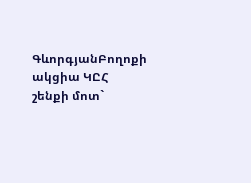ԳևորգյանԲողոքի ակցիա ԿԸՀ շենքի մոտ`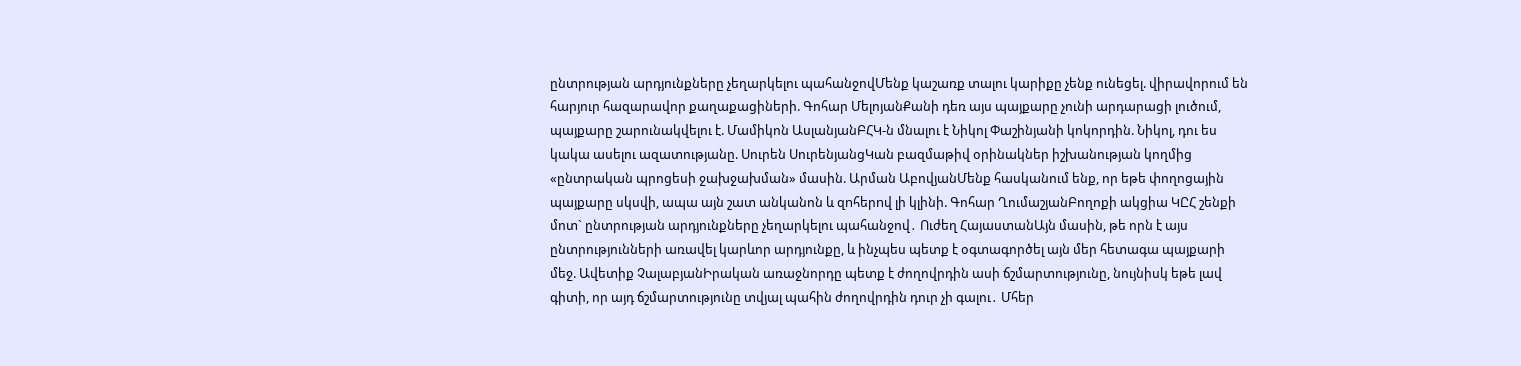ընտրության արդյունքները չեղարկելու պահանջովՄենք կաշառք տալու կարիքը չենք ունեցել. վիրավորում են հարյուր հազարավոր քաղաքացիների. Գոհար ՄելոյանՔանի դեռ այս պայքարը չունի արդարացի լուծում, պայքարը շարունակվելու է. Մամիկոն ԱսլանյանԲՀԿ-ն մնալու է Նիկոլ Փաշինյանի կոկորդին. Նիկոլ, դու ես կակա ասելու ազատությանը. Սուրեն ՍուրենյանցԿան բազմաթիվ օրինակներ իշխանության կողմից «ընտրական պրոցեսի ջախջախման» մասին. Արման ԱբովյանՄենք հասկանում ենք, որ եթե փողոցային պայքարը սկսվի, ապա այն շատ անկանոն և զnհերnվ լի կլինի. Գոհար ՂումաշյանԲողոքի ակցիա ԿԸՀ շենքի մոտ` ընտրության արդյունքները չեղարկելու պահանջով․ Ուժեղ ՀայաստանԱյն մասին, թե որն է այս ընտրությունների առավել կարևոր արդյունքը, և ինչպես պետք է օգտագործել այն մեր հետագա պայքարի մեջ. Ավետիք ՉալաբյանԻրական առաջնորդը պետք է ժողովրդին ասի ճշմարտությունը, նույնիսկ եթե լավ գիտի, որ այդ ճշմարտությունը տվյալ պահին ժողովրդին դուր չի գալու․ Մհեր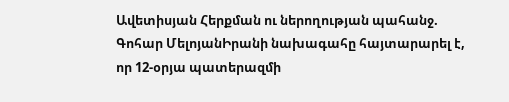Ավետիսյան Հերքման ու ներողության պահանջ. Գոհար ՄելոյանԻրանի նախագահը հայտարարել է, որ 12-օրյա պատերազմի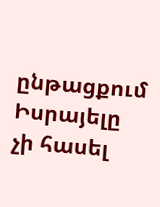ընթացքում Իսրայելը չի հասել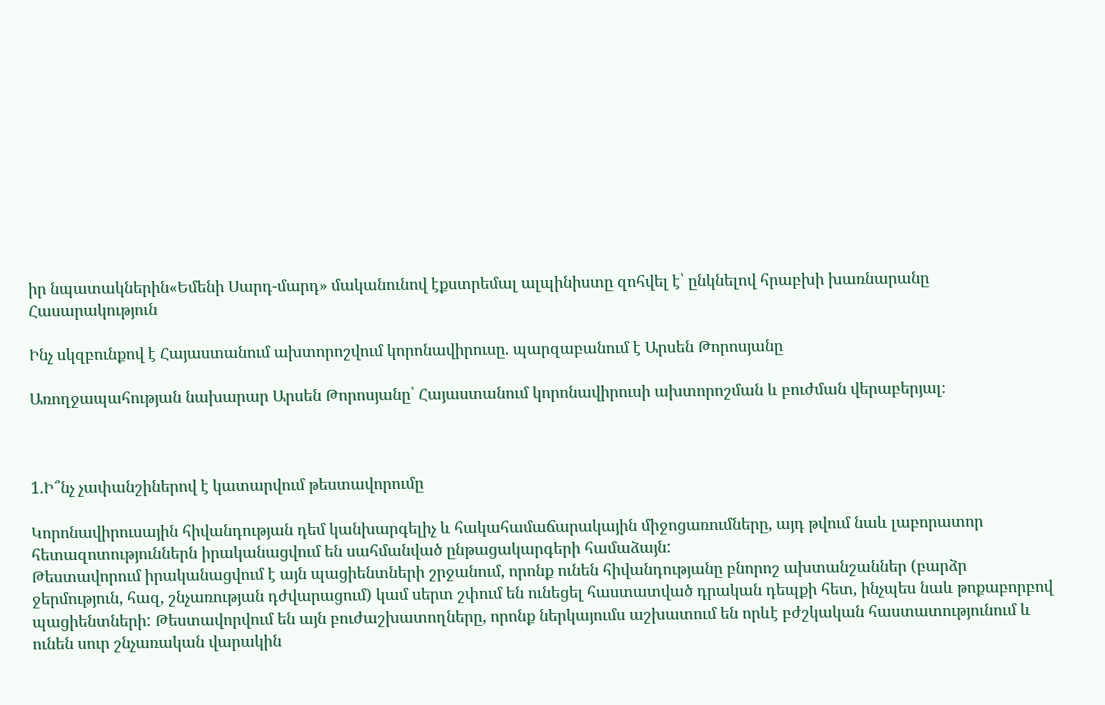իր նպատակներին«Եմենի Սարդ-մարդ» մականունով էքստրեմալ ալպինիստը զոհվել է՝ ընկնելով հրաբխի խառնարանը
Հասարակություն

Ինչ սկզբունքով է Հայաստանում ախտորոշվում կորոնավիրուսը. պարզաբանում է Արսեն Թորոսյանը

Առողջապահության նախարար Արսեն Թորոսյանը՝ Հայաստանում կորոնավիրուսի ախտորոշման և բուժման վերաբերյալ։



1.Ի՞նչ չափանշիներով է կատարվում թեստավորումը

Կորոնավիրուսային հիվանդության դեմ կանխարգելիչ և հակահամաճարակային միջոցառումները, այդ թվում նաև լաբորատոր հետազոտություններն իրականացվում են սահմանված ընթացակարգերի համաձայն:
Թեստավորում իրականացվում է այն պացիենտների շրջանում, որոնք ունեն հիվանդությանը բնորոշ ախտանշաններ (բարձր ջերմություն, հազ, շնչառության դժվարացում) կամ սերտ շփում են ունեցել հաստատված դրական դեպքի հետ, ինչպես նաև թոքաբորբով պացիենտների: Թեստավորվում են այն բուժաշխատողները, որոնք ներկայումս աշխատում են որևէ բժշկական հաստատությունում և ունեն սուր շնչառական վարակին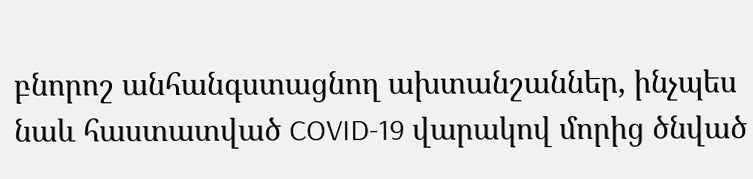բնորոշ անհանգստացնող ախտանշաններ, ինչպես նաև հաստատված COVID-19 վարակով մորից ծնված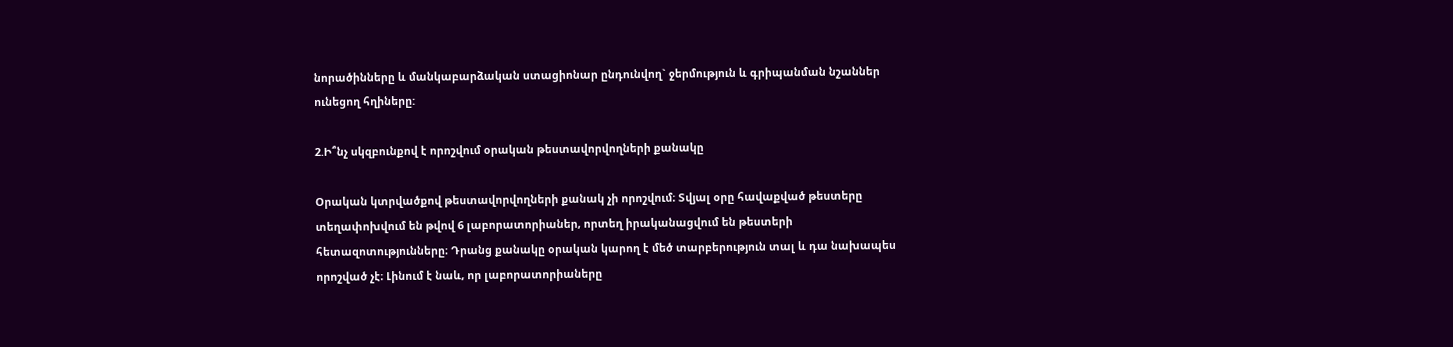նորածինները և մանկաբարձական ստացիոնար ընդունվող` ջերմություն և գրիպանման նշաններ ունեցող հղիները:

2.Ի՞նչ սկզբունքով է որոշվում օրական թեստավորվողների քանակը

Օրական կտրվածքով թեստավորվողների քանակ չի որոշվում։ Տվյալ օրը հավաքված թեստերը տեղափոխվում են թվով 6 լաբորատորիաներ, որտեղ իրականացվում են թեստերի հետազոտությունները։ Դրանց քանակը օրական կարող է մեծ տարբերություն տալ և դա նախապես որոշված չէ։ Լինում է նաև, որ լաբորատորիաները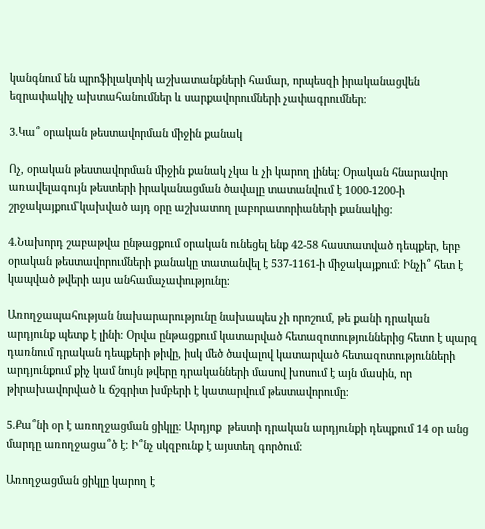կանգնում են պրոֆիլակտիկ աշխատանքների համար, որպեսզի իրականացվեն եզրափակիչ ախտահանումներ և սարքավորումների չափագրումներ։

3.Կա՞ օրական թեստավորման միջին քանակ

Ոչ, օրական թեստավորման միջին քանակ չկա և չի կարող լինել: Օրական հնարավոր առավելագույն թեստերի իրականացման ծավալը տատանվում է 1000-1200-ի շրջակայքում`կախված այդ օրը աշխատող լաբորատորիաների քանակից:

4.Նախորդ շաբաթվա ընթացքում օրական ունեցել ենք 42-58 հաստատված դեպքեր, երբ օրական թեստավորումների քանակը տատանվել է 537-1161-ի միջակայքում։ Ինչի՞ հետ է կապված թվերի այս անհամաչափությունը։

Առողջապահության նախարարությունը նախապես չի որոշում, թե քանի դրական արդյունք պետք է լինի։ Օրվա ընթացքում կատարված հետազոտություններից հետո է պարզ դառնում դրական դեպքերի թիվը, իսկ մեծ ծավալով կատարված հետազոտությունների արդյունքում քիչ կամ նույն թվերը դրականների մասով խոսում է այն մասին, որ թիրախավորված և ճշգրիտ խմբերի է կատարվում թեստավորումը։

5.Քա՞նի օր է առողջացման ցիկլը։ Արդյոք  թեստի դրական արդյունքի դեպքում 14 օր անց մարդը առողջացա՞ծ է։ Ի՞նչ սկզբունք է այստեղ գործում։

Առողջացման ցիկլը կարող է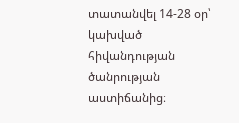տատանվել 14-28 օր՝ կախված հիվանդության ծանրության աստիճանից։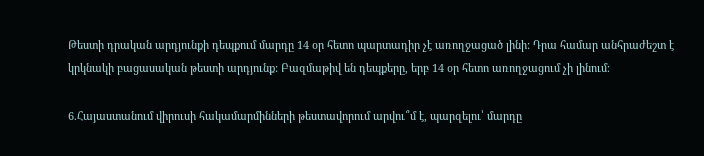Թեստի դրական արդյունքի դեպքում մարդը 14 օր հետո պարտադիր չէ առողջացած լինի: Դրա համար անհրաժեշտ է կրկնակի բացասական թեստի արդյունք: Բազմաթիվ են դեպքերը, երբ 14 օր հետո առողջացում չի լինում։

6.Հայաստանում վիրուսի հակամարմինների թեստավորում արվու՞մ է, պարզելու՝ մարդը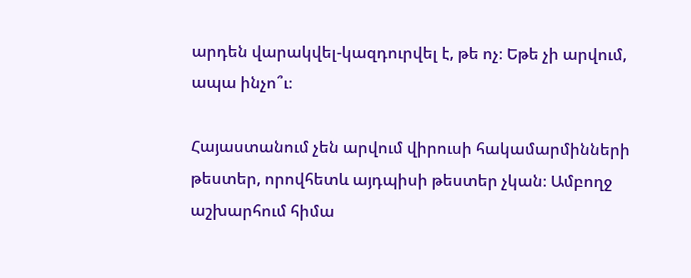արդեն վարակվել-կազդուրվել է, թե ոչ։ Եթե չի արվում, ապա ինչո՞ւ։

Հայաստանում չեն արվում վիրուսի հակամարմինների թեստեր, որովհետև այդպիսի թեստեր չկան։ Ամբողջ աշխարհում հիմա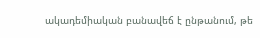ակադեմիական բանավեճ է ընթանում, թե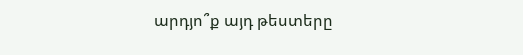արդյո՞ք այդ թեստերը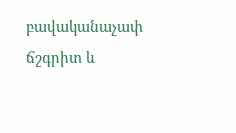բավականաչափ ճշգրիտ և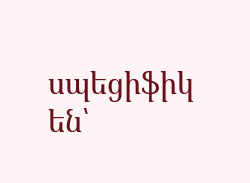սպեցիֆիկ են՝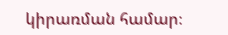կիրառման համար։